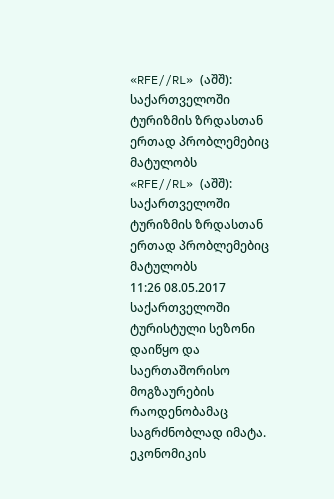«RFE//RL» (აშშ): საქართველოში ტურიზმის ზრდასთან ერთად პრობლემებიც მატულობს
«RFE//RL» (აშშ): საქართველოში ტურიზმის ზრდასთან ერთად პრობლემებიც მატულობს
11:26 08.05.2017
საქართველოში ტურისტული სეზონი დაიწყო და საერთაშორისო მოგზაურების რაოდენობამაც საგრძნობლად იმატა. ეკონომიკის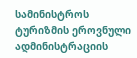სამინისტროს ტურიზმის ეროვნული ადმინისტრაციის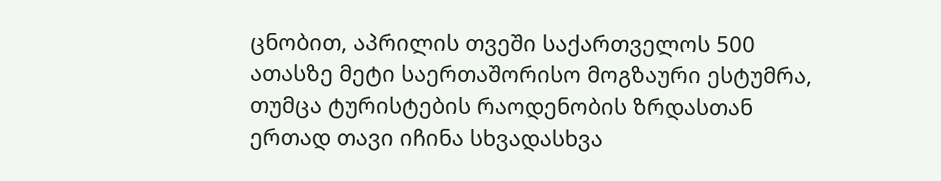ცნობით, აპრილის თვეში საქართველოს 500 ათასზე მეტი საერთაშორისო მოგზაური ესტუმრა, თუმცა ტურისტების რაოდენობის ზრდასთან ერთად თავი იჩინა სხვადასხვა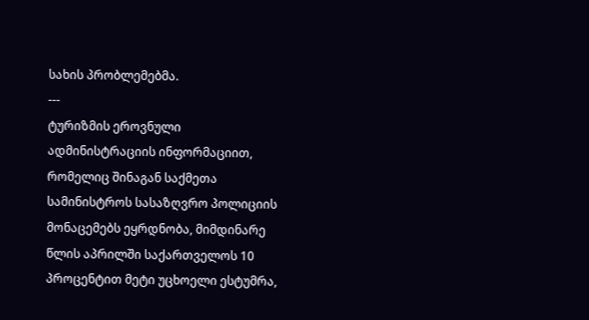სახის პრობლემებმა.
---
ტურიზმის ეროვნული ადმინისტრაციის ინფორმაციით, რომელიც შინაგან საქმეთა სამინისტროს სასაზღვრო პოლიციის მონაცემებს ეყრდნობა, მიმდინარე წლის აპრილში საქართველოს 10 პროცენტით მეტი უცხოელი ესტუმრა,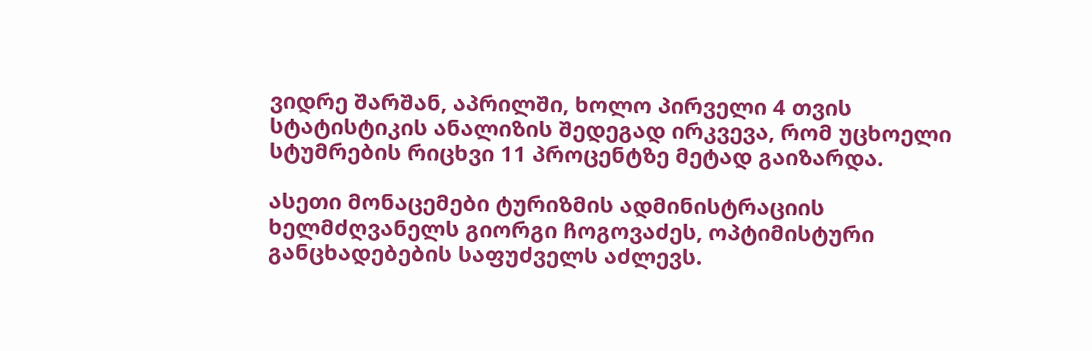ვიდრე შარშან, აპრილში, ხოლო პირველი 4 თვის სტატისტიკის ანალიზის შედეგად ირკვევა, რომ უცხოელი სტუმრების რიცხვი 11 პროცენტზე მეტად გაიზარდა.

ასეთი მონაცემები ტურიზმის ადმინისტრაციის ხელმძღვანელს გიორგი ჩოგოვაძეს, ოპტიმისტური განცხადებების საფუძველს აძლევს.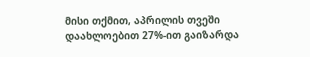მისი თქმით, აპრილის თვეში დაახლოებით 27%-ით გაიზარდა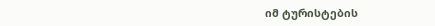იმ ტურისტების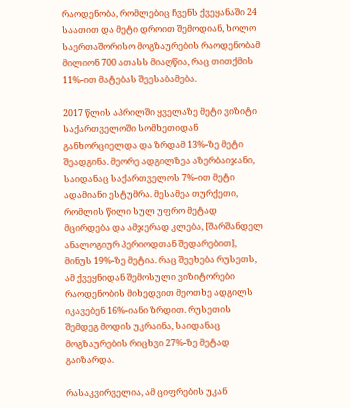რაოდენობა, რომლებიც ჩვენს ქვეყანაში 24 საათით და მეტი დროით შემოდიან, ხოლო საერთაშორისო მოგზაურების რაოდენობამ მილიონ 700 ათასს მიაღწია, რაც თითქმის 11%-ით მატებას შეესაბამება.

2017 წლის აპრილში ყველაზე მეტი ვიზიტი საქართველოში სომხეთიდან განხორციელდა და ზრდამ 13%-ზე მეტი შეადგინა. მეორე ადგილზეა აზერბაიჯანი, საიდანაც საქართველოს 7%-ით მეტი ადამიანი ესტუმრა. მესამეა თურქეთი, რომლის წილი სულ უფრო მეტად მცირდება და ამჯერად კლება, [შარშანდელ ანალოგიურ პერიოდთან შედარებით], მინუს 19%-ზე მეტია. რაც შეეხება რუსეთს, ამ ქვეყნიდან შემოსული ვიზიტორები რაოდენობის მიხედვით მეოთხე ადგილს იკავებენ 16%-იანი ზრდით. რუსეთის შემდეგ მოდის უკრაინა, საიდანაც მოგზაურების რიცხვი 27%-ზე მეტად გაიზარდა.

რასაკვირველია, ამ ციფრების უკან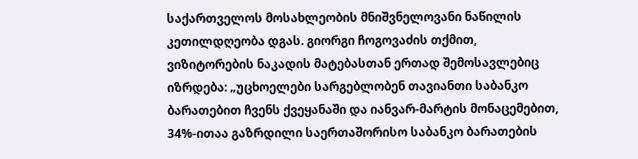საქართველოს მოსახლეობის მნიშვნელოვანი ნაწილის კეთილდღეობა დგას. გიორგი ჩოგოვაძის თქმით, ვიზიტორების ნაკადის მატებასთან ერთად შემოსავლებიც იზრდება: „უცხოელები სარგებლობენ თავიანთი საბანკო ბარათებით ჩვენს ქვეყანაში და იანვარ-მარტის მონაცემებით, 34%-ითაა გაზრდილი საერთაშორისო საბანკო ბარათების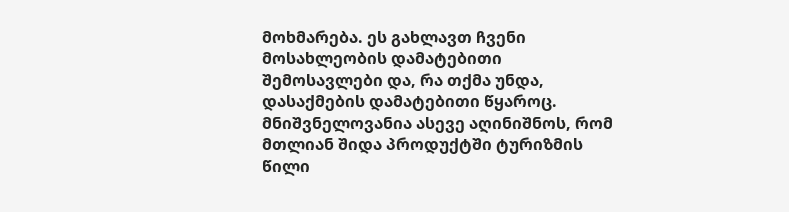მოხმარება. ეს გახლავთ ჩვენი მოსახლეობის დამატებითი შემოსავლები და, რა თქმა უნდა, დასაქმების დამატებითი წყაროც. მნიშვნელოვანია ასევე აღინიშნოს, რომ მთლიან შიდა პროდუქტში ტურიზმის წილი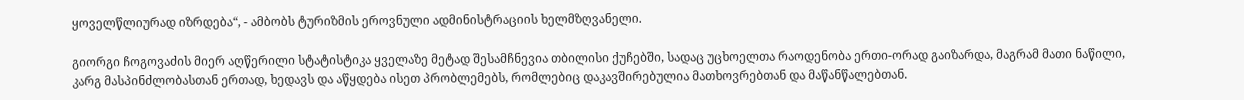ყოველწლიურად იზრდება“, - ამბობს ტურიზმის ეროვნული ადმინისტრაციის ხელმზღვანელი.

გიორგი ჩოგოვაძის მიერ აღწერილი სტატისტიკა ყველაზე მეტად შესამჩნევია თბილისი ქუჩებში, სადაც უცხოელთა რაოდენობა ერთი-ორად გაიზარდა, მაგრამ მათი ნაწილი, კარგ მასპინძლობასთან ერთად, ხედავს და აწყდება ისეთ პრობლემებს, რომლებიც დაკავშირებულია მათხოვრებთან და მაწანწალებთან.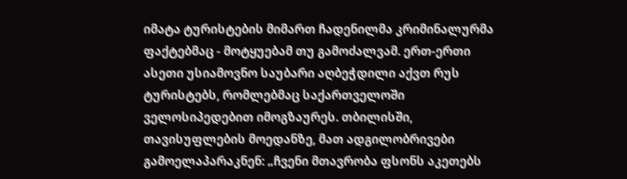იმატა ტურისტების მიმართ ჩადენილმა კრიმინალურმა ფაქტებმაც - მოტყუებამ თუ გამოძალვამ. ერთ-ერთი ასეთი უსიამოვნო საუბარი აღბეჭდილი აქვთ რუს ტურისტებს, რომლებმაც საქართველოში ველოსიპედებით იმოგზაურეს. თბილისში, თავისუფლების მოედანზე, მათ ადგილობრივები გამოელაპარაკნენ: „ჩვენი მთავრობა ფსონს აკეთებს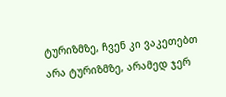ტურიზმზე, ჩვენ კი ვაკეთებთ არა ტურიზმზე, არამედ ჯერ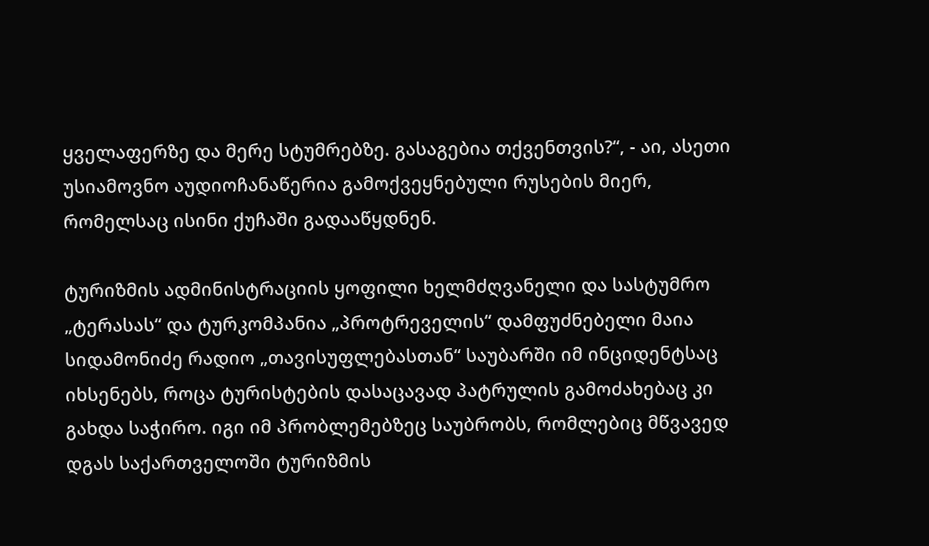ყველაფერზე და მერე სტუმრებზე. გასაგებია თქვენთვის?“, - აი, ასეთი უსიამოვნო აუდიოჩანაწერია გამოქვეყნებული რუსების მიერ, რომელსაც ისინი ქუჩაში გადააწყდნენ.

ტურიზმის ადმინისტრაციის ყოფილი ხელმძღვანელი და სასტუმრო „ტერასას“ და ტურკომპანია „პროტრეველის“ დამფუძნებელი მაია სიდამონიძე რადიო „თავისუფლებასთან“ საუბარში იმ ინციდენტსაც იხსენებს, როცა ტურისტების დასაცავად პატრულის გამოძახებაც კი გახდა საჭირო. იგი იმ პრობლემებზეც საუბრობს, რომლებიც მწვავედ დგას საქართველოში ტურიზმის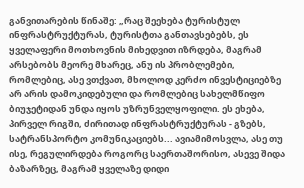განვითარების წინაშე: „რაც შეეხება ტურისტულ ინფრასტრუქტურას, ტურისტთა განთავსებებს, ეს ყველაფერი მოთხოვნის მიხედვით იზრდება, მაგრამ არსებობს მეორე მხარეც, ანუ ის პრობლემები, რომლებიც, ასე ვთქვათ, მხოლოდ კერძო ინვესტიციებზე არ არის დამოკიდებული და რომლებიც სახელმწიფო ბიუჯეტიდან უნდა იყოს უზრუნველყოფილი. ეს ეხება, პირველ რიგში, ძირითად ინფრასტრუქტურას - გზებს, სატრანსპორტო კომუნიკაციებს... ავიამიმოსვლა, ასე თუ ისე, რეგულირდება როგორც საერთაშორისო, ასევე შიდა ბაზარზეც, მაგრამ ყველაზე დიდი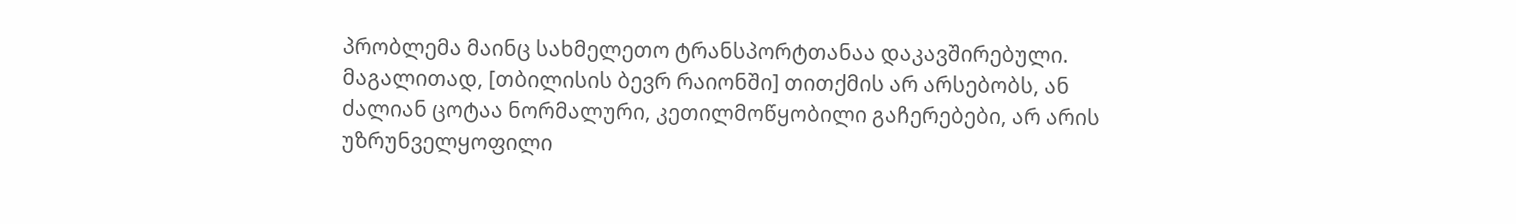პრობლემა მაინც სახმელეთო ტრანსპორტთანაა დაკავშირებული. მაგალითად, [თბილისის ბევრ რაიონში] თითქმის არ არსებობს, ან ძალიან ცოტაა ნორმალური, კეთილმოწყობილი გაჩერებები, არ არის უზრუნველყოფილი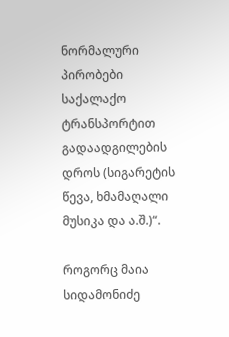ნორმალური პირობები საქალაქო ტრანსპორტით გადაადგილების დროს (სიგარეტის წევა, ხმამაღალი მუსიკა და ა.შ.)“.

როგორც მაია სიდამონიძე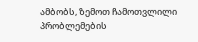ამბობს, ზემოთ ჩამოთვლილი პრობლემების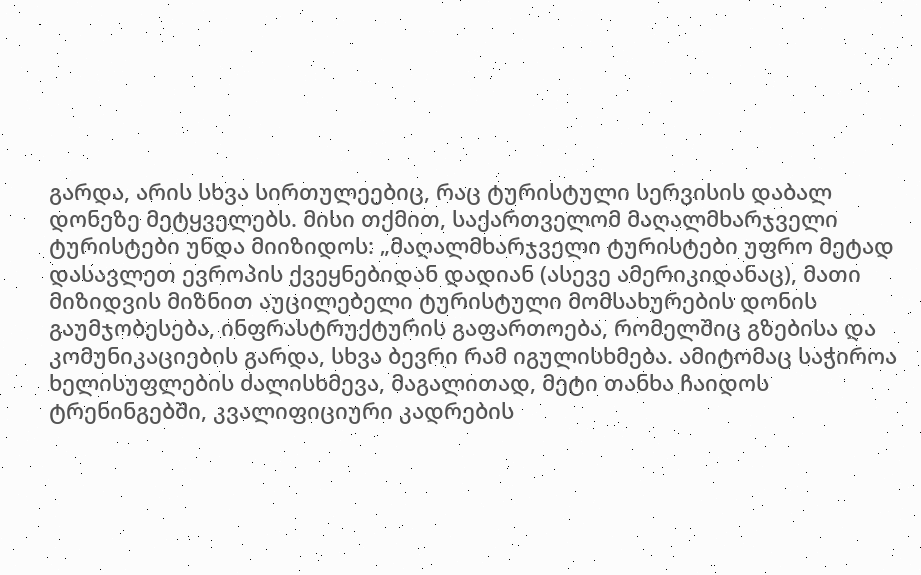გარდა, არის სხვა სირთულეებიც, რაც ტურისტული სერვისის დაბალ დონეზე მეტყველებს. მისი თქმით, საქართველომ მაღალმხარჯველი ტურისტები უნდა მიიზიდოს: „მაღალმხარჯველი ტურისტები უფრო მეტად დასავლეთ ევროპის ქვეყნებიდან დადიან (ასევე ამერიკიდანაც), მათი მიზიდვის მიზნით აუცილებელი ტურისტული მომსახურების დონის გაუმჯობესება, ინფრასტრუქტურის გაფართოება, რომელშიც გზებისა და კომუნიკაციების გარდა, სხვა ბევრი რამ იგულისხმება. ამიტომაც საჭიროა ხელისუფლების ძალისხმევა, მაგალითად, მეტი თანხა ჩაიდოს ტრენინგებში, კვალიფიციური კადრების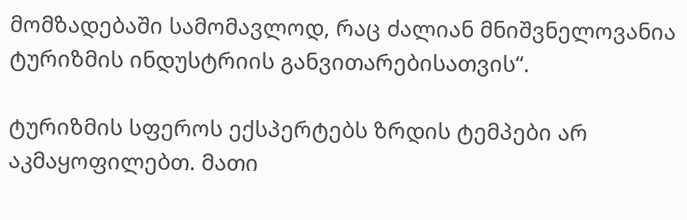მომზადებაში სამომავლოდ, რაც ძალიან მნიშვნელოვანია ტურიზმის ინდუსტრიის განვითარებისათვის“.

ტურიზმის სფეროს ექსპერტებს ზრდის ტემპები არ აკმაყოფილებთ. მათი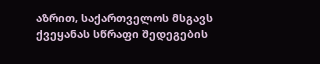აზრით, საქართველოს მსგავს ქვეყანას სწრაფი შედეგების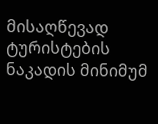მისაღწევად ტურისტების ნაკადის მინიმუმ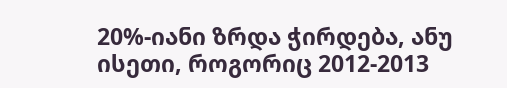20%-იანი ზრდა ჭირდება, ანუ ისეთი, როგორიც 2012-2013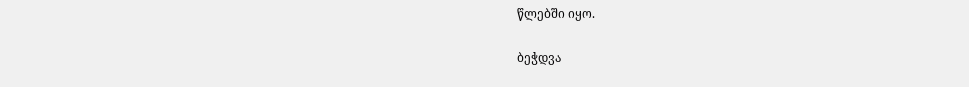წლებში იყო.

ბეჭდვა